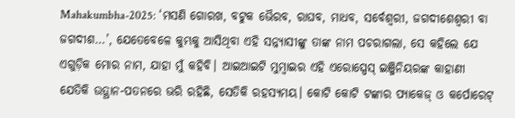Mahakumbha-2025: ‘ମସଣି ଗୋରଖ, ବଟୁକ ଭୈରବ, ରାଘବ, ମାଧବ, ସର୍ବେଶ୍ୱରୀ, ଜଗଦୀଶେଶ୍ୱରୀ ବା ଜଗଦୀଶ…’, ଯେତେବେଳେ କୁମ୍ଭକୁ ଆସିଥିବା ଏହି ସନ୍ନ୍ୟାସୀଙ୍କୁ ତାଙ୍କ ନାମ ପଚରାଗଲା, ସେ କହିଲେ ଯେ ଏଗୁଡ଼ିକ ମୋର ନାମ, ଯାହା ମୁଁ କହିବି। ଆଇଆଇଟି ମୁମ୍ବାଇର ଏହି ଏରୋସ୍ପେସ୍ ଇଞ୍ଜିନିୟରଙ୍କ କାହାଣୀ ଯେତିକି ଉତ୍ଥାନ-ପତନରେ ଭରି ରହିଛି, ସେତିକି ରହସ୍ୟମୟ। କୋଟି କୋଟି ଟଙ୍କାର ପ୍ୟାକେଜ୍ ଓ କର୍ପୋରେଟ୍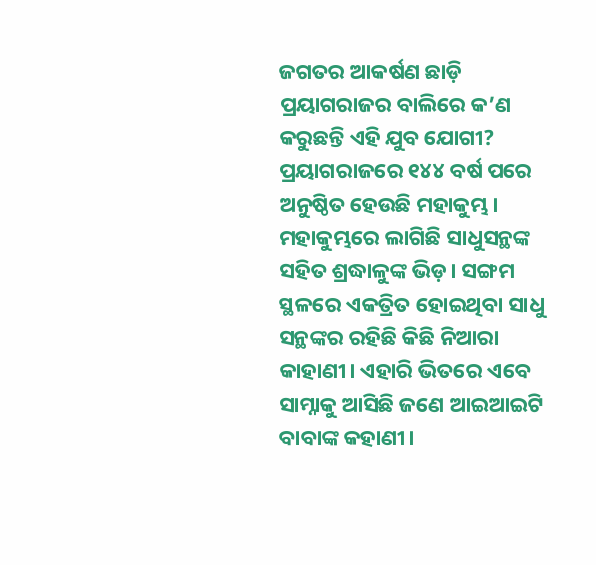ଜଗତର ଆକର୍ଷଣ ଛାଡ଼ି ପ୍ରୟାଗରାଜର ବାଲିରେ କ’ଣ କରୁଛନ୍ତି ଏହି ଯୁବ ଯୋଗୀ?
ପ୍ରୟାଗରାଜରେ ୧୪୪ ବର୍ଷ ପରେ ଅନୁଷ୍ଠିତ ହେଉଛି ମହାକୁମ୍ଭ। ମହାକୁମ୍ଭରେ ଲାଗିଛି ସାଧୁସନ୍ଥଙ୍କ ସହିତ ଶ୍ରଦ୍ଧାଳୁଙ୍କ ଭିଡ଼। ସଙ୍ଗମ ସ୍ଥଳରେ ଏକତ୍ରିତ ହୋଇଥିବା ସାଧୁ ସନ୍ଥଙ୍କର ରହିଛି କିଛି ନିଆରା କାହାଣୀ। ଏହାରି ଭିତରେ ଏବେ ସାମ୍ନାକୁ ଆସିଛି ଜଣେ ଆଇଆଇଟି ବାବାଙ୍କ କହାଣୀ।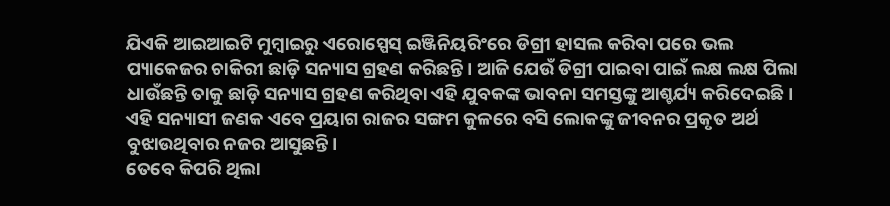ଯିଏକି ଆଇଆଇଟି ମୁମ୍ବାଇରୁ ଏରୋସ୍ପେସ୍ ଇଞ୍ଜିନିୟରିଂରେ ଡିଗ୍ରୀ ହାସଲ କରିବା ପରେ ଭଲ ପ୍ୟାକେଜର ଚାକିରୀ ଛାଡ଼ି ସନ୍ୟାସ ଗ୍ରହଣ କରିଛନ୍ତି। ଆଜି ଯେଉଁ ଡିଗ୍ରୀ ପାଇବା ପାଇଁ ଲକ୍ଷ ଲକ୍ଷ ପିଲା ଧାଉଁଛନ୍ତି ତାକୁ ଛାଡ଼ି ସନ୍ୟାସ ଗ୍ରହଣ କରିଥିବା ଏହି ଯୁବକଙ୍କ ଭାବନା ସମସ୍ତଙ୍କୁ ଆଶ୍ଚର୍ଯ୍ୟ କରିଦେଇଛି। ଏହି ସନ୍ୟାସୀ ଜଣକ ଏବେ ପ୍ରୟାଗ ରାଜର ସଙ୍ଗମ କୁଳରେ ବସି ଲୋକଙ୍କୁ ଜୀବନର ପ୍ରକୃତ ଅର୍ଥ ବୁଝାଉଥିବାର ନଜର ଆସୁଛନ୍ତି।
ତେବେ କିପରି ଥିଲା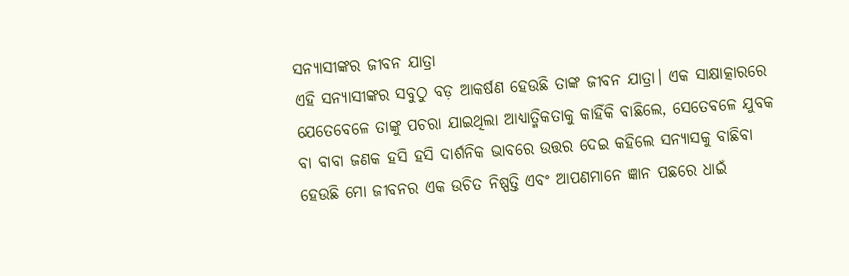ସନ୍ୟାସୀଙ୍କର ଜୀବନ ଯାତ୍ରା
ଏହି ସନ୍ୟାସୀଙ୍କର ସବୁଠୁ ବଡ଼ ଆକର୍ଷଣ ହେଉଛି ତାଙ୍କ ଜୀବନ ଯାତ୍ରା। ଏକ ସାକ୍ଷାତ୍କାରରେ ଯେତେବେଳେ ତାଙ୍କୁ ପଚରା ଯାଇଥିଲା ଆଧ୍ୟାତ୍ମିକତାକୁ କାହିଁକି ବାଛିଲେ, ସେତେବଳେ ଯୁବକ ବା ବାବା ଜଣକ ହସି ହସି ଦାର୍ଶନିକ ଭାବରେ ଉତ୍ତର ଦେଇ କହିଲେ ସନ୍ୟାସକୁ ବାଛିବା ହେଉଛି ମୋ ଜୀବନର ଏକ ଉଚିତ ନିଷ୍ପତ୍ତି ଏବଂ ଆପଣମାନେ ଜ୍ଞାନ ପଛରେ ଧାଇଁ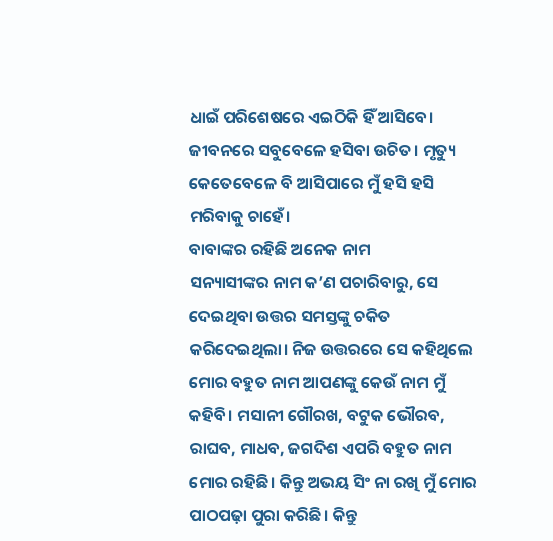ଧାଇଁ ପରିଶେଷରେ ଏଇଠିକି ହିଁ ଆସିବେ। ଜୀବନରେ ସବୁବେଳେ ହସିବା ଉଚିତ। ମୃତ୍ୟୁ କେତେବେଳେ ବି ଆସିପାରେ ମୁଁ ହସି ହସି ମରିବାକୁ ଚାହେଁ।
ବାବାଙ୍କର ରହିଛି ଅନେକ ନାମ
ସନ୍ୟାସୀଙ୍କର ନାମ କ’ଣ ପଚାରିବାରୁ, ସେ ଦେଇଥିବା ଉତ୍ତର ସମସ୍ତଙ୍କୁ ଚକିତ କରିଦେଇଥିଲା। ନିଜ ଉତ୍ତରରେ ସେ କହିଥିଲେ ମୋର ବହୁତ ନାମ ଆପଣଙ୍କୁ କେଉଁ ନାମ ମୁଁ କହିବି। ମସାନୀ ଗୌରଖ, ବଟୁକ ଭୌରବ, ରାଘବ, ମାଧବ, ଜଗଦିଶ ଏପରି ବହୁତ ନାମ ମୋର ରହିଛି। କିନ୍ତୁ ଅଭୟ ସିଂ ନା ରଖି ମୁଁ ମୋର ପାଠପଢ଼ା ପୁରା କରିଛି। କିନ୍ତୁ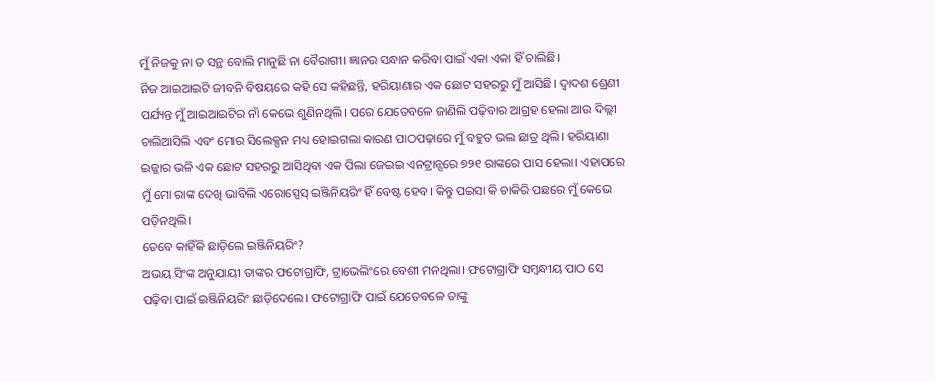ମୁଁ ନିଜକୁ ନା ତ ସନ୍ଥ ବୋଲି ମାନୁଛି ନା ବୈରାଗୀ। ଜ୍ଞାନର ସନ୍ଧାନ କରିବା ପାଇଁ ଏକା ଏକା ହିଁ ଚାଲିଛି।
ନିଜ ଆଇଆଇଟି ଜୀବନି ବିଷୟରେ କହି ସେ କହିଛନ୍ତି, ହରିୟାଣାର ଏକ ଛୋଟ ସହରରୁ ମୁଁ ଆସିଛି। ଦ୍ୱାଦଶ ଶ୍ରେଣୀ ପର୍ଯ୍ୟନ୍ତ ମୁଁ ଆଇଆଇଟିର ନାଁ କେଭେ ଶୁଣିନଥିଲି। ପରେ ଯେତେବଳେ ଜାଣିଲି ପଢ଼ିବାର ଆଗ୍ରହ ହେଲା ଆଉ ଦିଲ୍ଲୀ ଚାଲିଆସିଲି ଏବଂ ମୋର ସିଲେକ୍ସନ ମଧ୍ୟ ହୋଇଗଲା କାରଣ ପାଠପଢ଼ାରେ ମୁଁ ବହୁତ ଭଲ ଛାତ୍ର ଥିଲି। ହରିୟାଣା ଇଜ୍ଜାର ଭଳି ଏକ ଛୋଟ ସହରରୁ ଆସିଥିବା ଏକ ପିଲା ଜେଇଇ ଏନଟ୍ରାନ୍ସରେ ୭୨୧ ରାଙ୍କରେ ପାସ ହେଲା। ଏହାପରେ ମୁଁ ମୋ ରାଙ୍କ ଦେଖି ଭାବିଲି ଏରୋସ୍ପେସ୍ ଇଞ୍ଜିନିୟରିଂ ହିଁ ବେଷ୍ଟ ହେବ। କିନ୍ତୁ ପଇସା କି ଚାକିରି ପଛରେ ମୁଁ କେଭେ ପଡ଼ିନଥିଲି।
ତେବେ କାହିଁକି ଛାଡ଼ିଲେ ଇଞ୍ଜିନିୟରିଂ?
ଅଭୟ ସିଂଙ୍କ ଅନୁଯାୟୀ ତାଙ୍କର ଫଟୋଗ୍ରାଫି, ଟ୍ରାଭେଲିଂରେ ବେଶୀ ମନଥିଲା। ଫଟୋଗ୍ରାଫି ସମ୍ବନ୍ଧୀୟ ପାଠ ସେ ପଢ଼ିବା ପାଇଁ ଇଞ୍ଜିନିୟରିଂ ଛାଡ଼ିଦେଲେ। ଫଟୋଗ୍ରାଫି ପାଇଁ ଯେତେବଳେ ତାଙ୍କୁ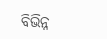ବିଭିନ୍ନ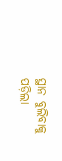ସ୍ଥାନ ବୁଲିବାକୁ ପଡ଼ିଲା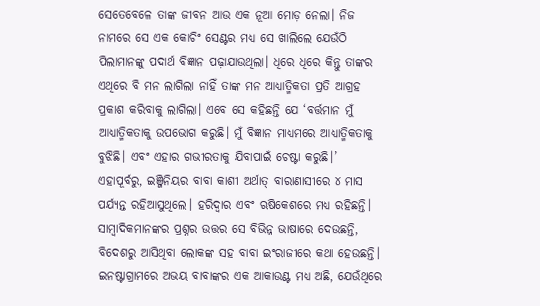ସେତେବେଳେ ତାଙ୍କ ଜୀବନ ଆଉ ଏକ ନୂଆ ମୋଡ଼ ନେଲା। ନିଜ ନାମରେ ସେ ଏକ କୋଚିଂ ସେଣ୍ଟର ମଧ୍ୟ ସେ ଖାଲିଲେ ଯେଉଁଠି ପିଲାମାନଙ୍କୁ ପଦାର୍ଥ ବିଜ୍ଞାନ ପଢ଼ାଯାଉଥିଲା। ଧିରେ ଧିରେ କିନ୍ତୁ ତାଙ୍କର ଏଥିରେ ବି ମନ ଲାଗିଲା ନାହିଁ ତାଙ୍କ ମନ ଆଧ୍ୟାତ୍ମିକତା ପ୍ରତି ଆଗ୍ରହ ପ୍ରକାଶ କରିବାକୁ ଲାଗିଲା। ଏବେ ସେ କହିଛନ୍ତି ଯେ ‘ବର୍ତ୍ତମାନ ମୁଁ ଆଧ୍ୟାତ୍ମିକତାକୁ ଉପଭୋଗ କରୁଛି। ମୁଁ ବିଜ୍ଞାନ ମାଧ୍ୟମରେ ଆଧ୍ୟାତ୍ମିକତାକୁ ବୁଝିଛି। ଏବଂ ଏହାର ଗଭୀରତାକୁ ଯିବାପାଇଁ ଚେଷ୍ଟା କରୁଛି।’
ଏହାପୂର୍ବରୁ, ଇଞ୍ଜିନିୟର ବାବା କାଶୀ ଅର୍ଥାତ୍ ବାରାଣାସୀରେ ୪ ମାସ ପର୍ଯ୍ୟନ୍ତ ରହିଆସୁଥିଲେ। ହରିଦ୍ୱାର ଏବଂ ଋଷିକେଶରେ ମଧ୍ୟ ରହିଛନ୍ତି। ସାମ୍ବାଦିକମାନଙ୍କର ପ୍ରଶ୍ନର ଉତ୍ତର ସେ ବିଭିନ୍ନ ଭାଷାରେ ଦେଉଛନ୍ତି, ବିଦେଶରୁ ଆସିଥିବା ଲୋକଙ୍କ ସହ ବାବା ଇଂରାଜୀରେ କଥା ହେଉଛନ୍ତି। ଇନଷ୍ଟାଗ୍ରାମରେ ଅଭୟ ବାବାଙ୍କର ଏକ ଆକାଉଣ୍ଟ ମଧ୍ୟ ଅଛି, ଯେଉଁଥିରେ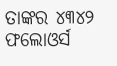ତାଙ୍କର ୪୩୪୨ ଫଲୋଓର୍ସ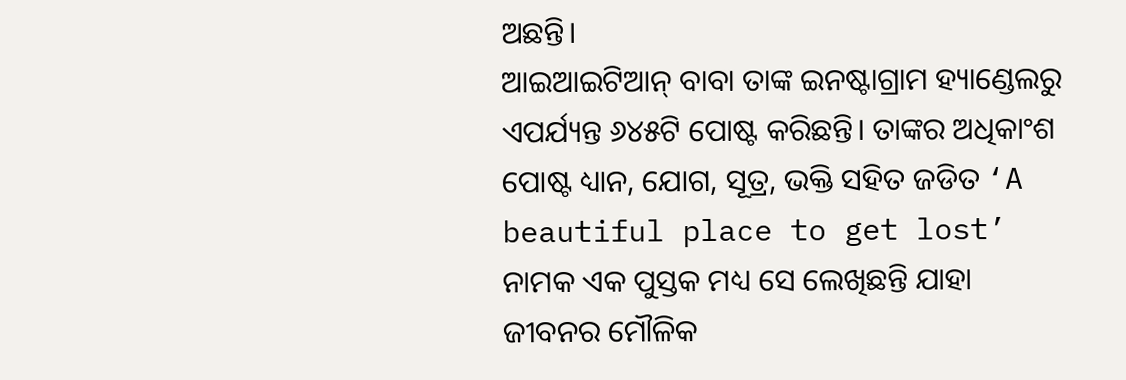ଅଛନ୍ତି।
ଆଇଆଇଟିଆନ୍ ବାବା ତାଙ୍କ ଇନଷ୍ଟାଗ୍ରାମ ହ୍ୟାଣ୍ଡେଲରୁ ଏପର୍ଯ୍ୟନ୍ତ ୬୪୫ଟି ପୋଷ୍ଟ କରିଛନ୍ତି। ତାଙ୍କର ଅଧିକାଂଶ ପୋଷ୍ଟ ଧ୍ୟାନ, ଯୋଗ, ସୂତ୍ର, ଭକ୍ତି ସହିତ ଜଡିତ ‘A beautiful place to get lost’ ନାମକ ଏକ ପୁସ୍ତକ ମଧ୍ୟ ସେ ଲେଖିଛନ୍ତି ଯାହା ଜୀବନର ମୌଳିକ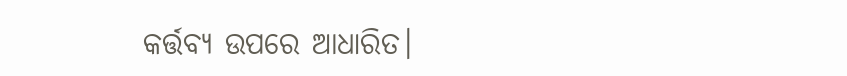କର୍ତ୍ତବ୍ୟ ଉପରେ ଆଧାରିତ।